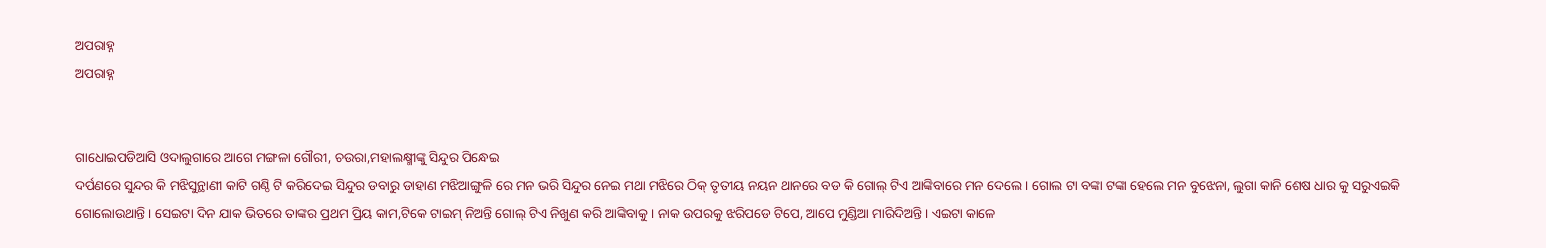ଅପରାହ୍ନ
ଅପରାହ୍ନ


ଗାଧୋଇପଡିଆସି ଓଦାଲୁଗାରେ ଆଗେ ମଙ୍ଗଳା ଗୌରୀ, ଚଉରା,ମହାଲକ୍ଷ୍ମୀଙ୍କୁ ସିନ୍ଦୁର ପିନ୍ଧେଇ
ଦର୍ପଣରେ ସୁନ୍ଦର କି ମଝିସୁନ୍ଥାଣୀ କାଟି ଗଣ୍ଠି ଟି କରିଦେଇ ସିନ୍ଦୁର ଡବାରୁ ଡାହାଣ ମଝିଆଙ୍ଗୁଳି ରେ ମନ ଭରି ସିନ୍ଦୁର ନେଇ ମଥା ମଝିରେ ଠିକ୍ ତୃତୀୟ ନୟନ ଥାନରେ ବଡ କି ଗୋଲ୍ ଟିଏ ଆଙ୍କିବାରେ ମନ ଦେଲେ । ଗୋଲ ଟା ବଙ୍କା ଟଙ୍କା ହେଲେ ମନ ବୁଝେନା, ଲୁଗା କାନି ଶେଷ ଧାର କୁ ସରୁଏଇକି ଗୋଲୋଉଥାନ୍ତି । ସେଇଟା ଦିନ ଯାକ ଭିତରେ ତାଙ୍କର ପ୍ରଥମ ପ୍ରିୟ କାମ,ଟିକେ ଟାଇମ୍ ନିଅନ୍ତି ଗୋଲ୍ ଟିଏ ନିଖୁଣ କରି ଆଙ୍କିବାକୁ । ନାକ ଉପରକୁ ଝରିପଡେ ଟିପେ, ଆପେ ମୁଣ୍ଡିଆ ମାରିଦିଅନ୍ତି । ଏଇଟା କାଳେ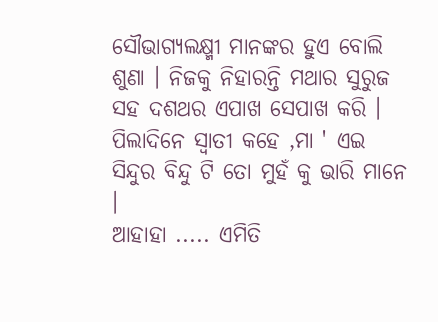ସୌଭାଗ୍ଯଲକ୍ଷ୍ମୀ ମାନଙ୍କର ହୁଏ ବୋଲି ଶୁଣା । ନିଜକୁ ନିହାରନ୍ତି ମଥାର ସୁରୁଜ ସହ ଦଶଥର ଏପାଖ ସେପାଖ କରି । ପିଲାଦିନେ ସ୍ବାତୀ କହେ ,ମା ' ଏଇ ସିନ୍ଦୁର ବିନ୍ଦୁ ଟି ତୋ ମୁହଁ କୁ ଭାରି ମାନେ ।
ଆହାହା ..... ଏମିତି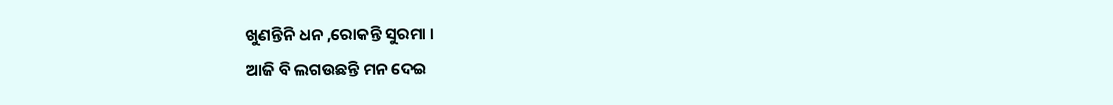ଖୁଣନ୍ତିନି ଧନ ,ରୋକନ୍ତି ସୁରମା ।
ଆଜି ବି ଲଗଉଛନ୍ତି ମନ ଦେଇ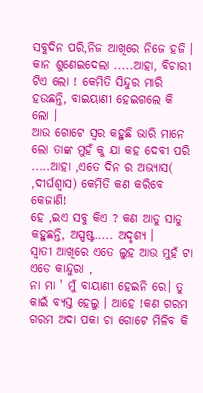ସବୁଦିନ ପରି,ନିଜ ଆଖିରେ ନିଜେ ହଜି । କାନ ଶୁଣେଇଦେଲା .....ଆହା, ବିଚାରୀ ଟିଏ ଲୋ ! କେମିତି ସିନ୍ଦୁର ମାରି ହଉଛନ୍ତି, ବାଇୟାଣୀ ହେଇଗଲେ କି ଲୋ ।
ଆଉ ଗୋଟେ ସ୍ବର କହୁଛି ଭାରି ମାନେ ଲୋ ତାଙ୍କ ମୁହଁ କୁ ଯା କହ ଦେବୀ ପରି .....ଆହା ,ଏତେ ଦିନ ର ଅଭ୍ୟାସ( ,ଦୀର୍ଘଶ୍ବାସ) କେମିତି କଣ କରିବେ କେଜାଣି!
ହେ ,ଇଏ ସବୁ କିଏ ? କଣ ଆଡୁ ସାଡୁ କହୁଛନ୍ତି, ଅସ୍ପଷ୍ଟ..... ଅଦୃଶ୍ୟ ।
ସ୍ବାତୀ ଆଖିରେ ଏତେ ଲୁହ ଆଉ ମୁହଁ ଟା ଏଡେ କାନ୍ଦୁରା ,
ନା ମା ' ମୁଁ ବାୟାଣୀ ହେଇନି ରେ। ତୁ କାଇଁ ବ୍ଯସ୍ତ ହେଲୁ । ଆହେ !କଣ ଗରମ ଗରମ ଅଦା ପକା ଚା ଗୋଟେ ମିଳିବ କି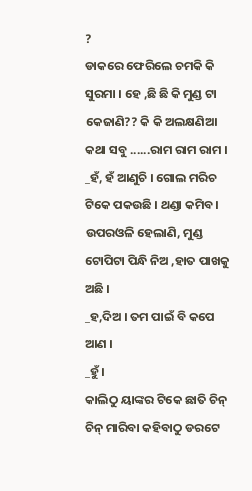?
ଡାକରେ ଫେରିଲେ ଚମକି କି ସୁରମା । ହେ ,ଛି ଛି କି ମୁଣ୍ଡ ଟା କେଜାଣି?? କି କି ଅଲକ୍ଷଣିଆ କଥା ସବୁ ......ରାମ ରାମ ରାମ ।
_ହଁ, ହଁ ଆଣୁଚି । ଗୋଲ ମରିଚ ଟିକେ ପକଉଛି । ଥଣ୍ଡା କମିବ। ଉପରଓଳି ହେଲାଣି, ମୁଣ୍ଡ ଟୋପିଟା ପିନ୍ଧି ନିଅ ,ହାତ ପାଖକୁ ଅଛି ।
_ହ,ଦିଅ । ତମ ପାଇଁ ବି କପେ ଆଣ ।
_ହୁଁ ।
କାଲିଠୁ ୟାଙ୍କର ଟିକେ ଛାତି ଚିନ୍ ଚିନ୍ ମାରିବା କହିବାଠୁ ଡରଟେ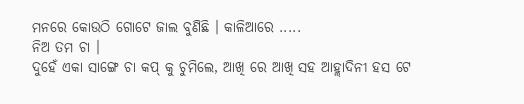ମନରେ କୋଉଠି ଗୋଟେ ଜାଲ ବୁଣିଛି । କାଳିଆରେ .....
ନିଅ ତମ ଚା ।
ଦୁହେଁ ଏକା ସାଙ୍ଗେ ଚା କପ୍ କୁ ଚୁମିଲେ, ଆଖି ରେ ଆଖି ସହ ଆହ୍ଲାଦିନୀ ହସ ଟେ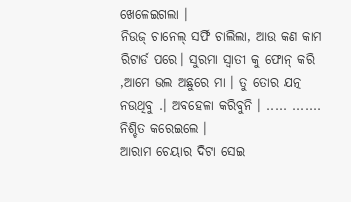ଖେଳେଇଗଲା ।
ନିଉଜ୍ ଚାନେଲ୍ ସର୍ଫି ଚାଲିଲା, ଆଉ କଣ କାମ ରିଟାର୍ଡ ପରେ। ସୁରମା ସ୍ବାତୀ କୁ ଫୋନ୍ କରି ,ଆମେ ଭଲ ଅଛୁରେ ମା । ତୁ ତୋର ଯତ୍ନ ନଉଥିବୁ .। ଅବହେଳା କରିବୁନି । ..... ....... ନିଶ୍ଚିତ କରେଇଲେ ।
ଆରାମ ଚେୟାର ଦିଟା ସେଇ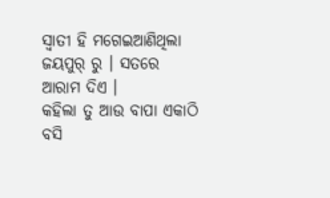ସ୍ବାତୀ ହି ମଗେଇଆଣିଥିଲା ଜୟପୁର୍ ରୁ । ସତରେ ଆରାମ ଦିଏ ।
କହିଲା ତୁ ଆଉ ବାପା ଏକାଠି ବସି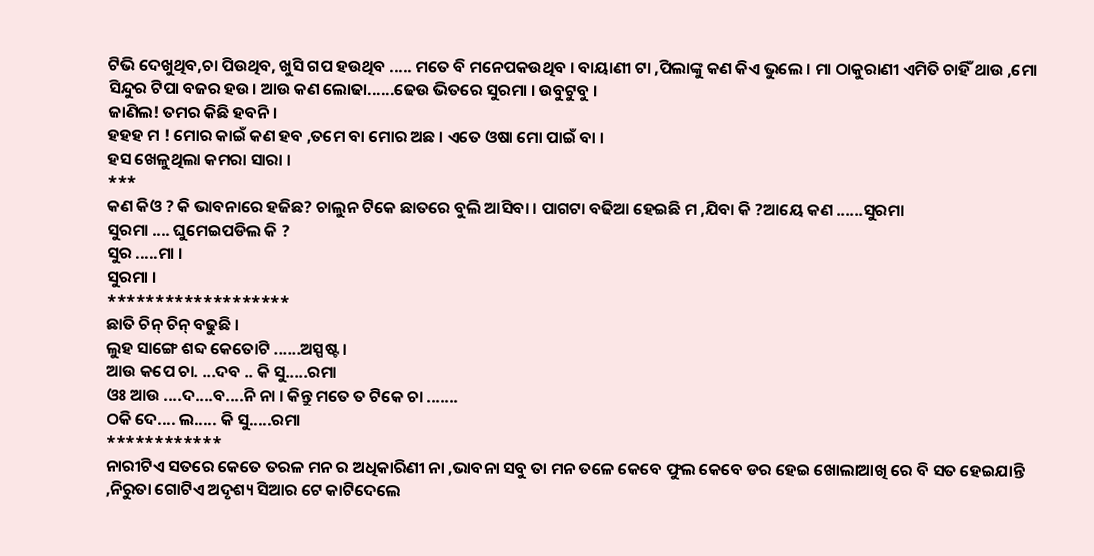ଟିଭି ଦେଖୁଥିବ,ଚା ପିଉଥିବ, ଖୁସି ଗପ ହଉଥିବ ..... ମତେ ବି ମନେପକଉଥିବ । ବାୟାଣୀ ଟା ,ପିଲାଙ୍କୁ କଣ କିଏ ଭୁଲେ । ମା ଠାକୁରାଣୀ ଏମିତି ଚାହିଁ ଥାଉ ,ମୋ ସିନ୍ଦୁର ଟିପା ବଜର ହଉ। ଆଉ କଣ ଲୋଢା......ଢେଉ ଭିତରେ ସୁରମା । ଉବୁଟୁବୁ ।
ଜାଣିଲ! ତମର କିଛି ହବନି ।
ହହହ ମ ! ମୋର କାଇଁ କଣ ହବ ,ତମେ ବା ମୋର ଅଛ । ଏତେ ଓଷା ମୋ ପାଇଁ ବା ।
ହସ ଖେଳୁଥିଲା କମରା ସାରା ।
***
କଣ କିଓ ? କି ଭାବନାରେ ହଜିଛ? ଚାଲୁନ ଟିକେ ଛାତରେ ବୁଲି ଆସିବା । ପାଗଟା ବଢିଆ ହେଇଛି ମ ,ଯିବା କି ?ଆୟେ କଣ ......ସୁରମା
ସୁରମା .... ଘୁମେଇପଡିଲ କି ?
ସୁର .....ମା ।
ସୁରମା ।
*******************
ଛାତି ଚିନ୍ ଚିନ୍ ବଢୁଛି ।
ଲୁହ ସାଙ୍ଗେ ଶବ୍ଦ କେତୋଟି ......ଅସ୍ପଷ୍ଟ ।
ଆଉ କପେ ଚା. ...ଦବ .. କି ସୁ.....ରମା
ଓଃ ଆଉ ....ଦ....ବ....ନି ନା । କିନ୍ତୁ ମତେ ତ ଟିକେ ଚା .......
ଠକି ଦେ.... ଲ..... କି ସୁ.....ରମା
************
ନାରୀଟିଏ ସତରେ କେତେ ତରଳ ମନ ର ଅଧିକାରିଣୀ ନା ,ଭାବନା ସବୁ ତା ମନ ତଳେ କେବେ ଫୁଲ କେବେ ଡର ହେଇ ଖୋଲାଆଖି ରେ ବି ସତ ହେଇଯାନ୍ତି ,ନିରୁତା ଗୋଟିଏ ଅଦୃଶ୍ୟ ସିଆର ଟେ କାଟିଦେଲେ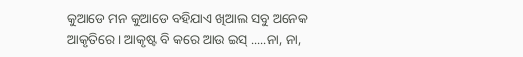କୁଆଡେ ମନ କୁଆଡେ ବହିଯାଏ ଖିଆଲ ସବୁ ଅନେକ ଆକୃତିରେ । ଆକୃଷ୍ଟ ବି କରେ ଆଉ ଇସ୍ .....ନା, ନା,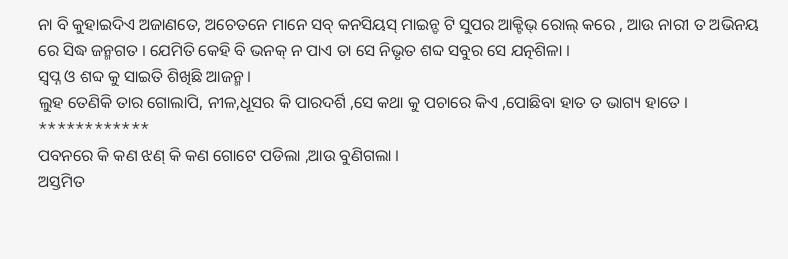ନା ବି କୁହାଇଦିଏ ଅଜାଣତେ, ଅଚେତନେ ମାନେ ସବ୍ କନସିୟସ୍ ମାଇନ୍ଡ ଟି ସୁପର ଆକ୍ଟିଭ୍ ରୋଲ୍ କରେ , ଆଉ ନାରୀ ତ ଅଭିନୟ ରେ ସିଦ୍ଧ ଜନ୍ମଗତ । ଯେମିତି କେହି ବି ଭନକ୍ ନ ପାଏ ତା ସେ ନିଭୃତ ଶବ୍ଦ ସବୁର ସେ ଯତ୍ନଶିଳା ।
ସ୍ବପ୍ନ ଓ ଶବ୍ଦ କୁ ସାଇତି ଶିଖିଛି ଆଜନ୍ମ ।
ଲୁହ ତେଣିକି ତାର ଗୋଲାପି, ନୀଳ,ଧୂସର କି ପାରଦର୍ଶି ,ସେ କଥା କୁ ପଚାରେ କିଏ ,ପୋଛିବା ହାତ ତ ଭାଗ୍ୟ ହାତେ ।
************
ପବନରେ କି କଣ ଝଣ୍ କି କଣ ଗୋଟେ ପଡିଲା ,ଆଉ ବୁଣିଗଲା ।
ଅସ୍ତମିତ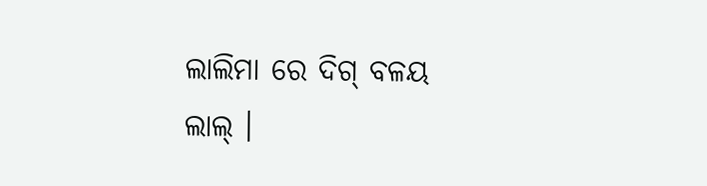ଲାଲିମା ରେ ଦିଗ୍ ବଳୟ ଲାଲ୍ ।